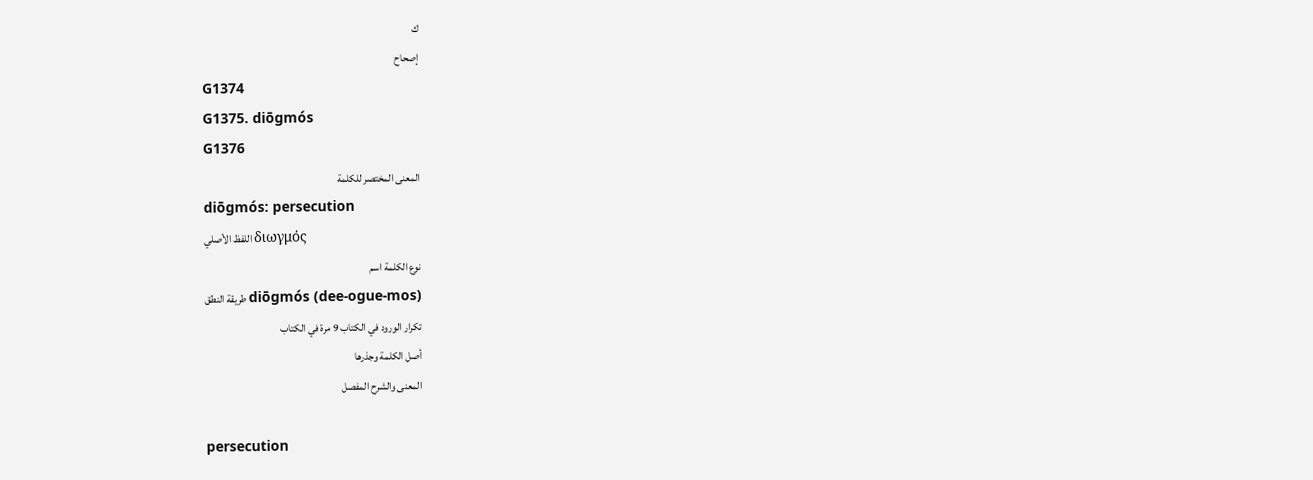ك
إصحاح
G1374
G1375. diōgmós
G1376
المعنى المختصر للكلمة
diōgmós: persecution
اللفظ الأصلي διωγμός
نوع الكلمة اسم
طريقة النطق diōgmós (dee-ogue-mos)
تكرار الورود في الكتاب 9 مرة في الكتاب
أصل الكلمة وجذرها
المعنى والشرح المفصل

persecution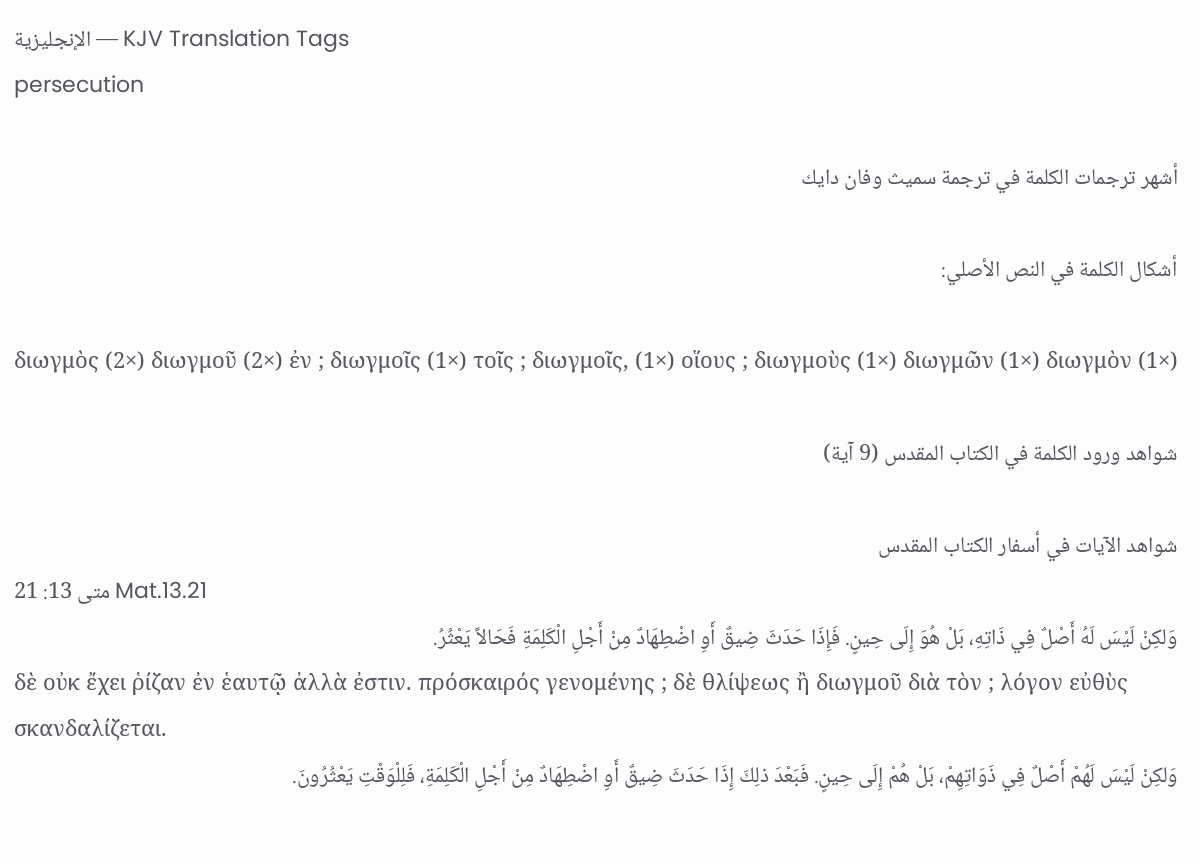الإنجليزية — KJV Translation Tags
persecution

أشهر ترجمات الكلمة في ترجمة سميث وفان دايك

أشكال الكلمة في النص الأصلي:

διωγμὸς (2×) διωγμοῦ (2×) ἐν ; διωγμοῖς (1×) τοῖς ; διωγμοῖς, (1×) οἵους ; διωγμοὺς (1×) διωγμῶν (1×) διωγμὸν (1×)

شواهد ورود الكلمة في الكتاب المقدس (9 آية)

شواهد الآيات في أسفار الكتاب المقدس
متى 13: 21 Mat.13.21
وَلكِنْ لَيْسَ لَهُ أَصْلٌ فِي ذَاتِهِ، بَلْ هُوَ إِلَى حِينٍ. فَإِذَا حَدَثَ ضِيقٌ أَوِ اضْطِهَادٌ مِنْ أَجْلِ الْكَلِمَةِ فَحَالاً يَعْثُرُ.
δὲ οὐκ ἔχει ῥίζαν ἐν ἑαυτῷ ἀλλὰ ἐστιν. πρόσκαιρός γενομένης ; δὲ θλίψεως ἢ διωγμοῦ διὰ τὸν ; λόγον εὐθὺς σκανδαλίζεται.
وَلكِنْ لَيْسَ لَهُمْ أَصْلٌ فِي ذَوَاتِهِمْ، بَلْ هُمْ إِلَى حِينٍ. فَبَعْدَ ذلِكَ إِذَا حَدَثَ ضِيقٌ أَوِ اضْطِهَادٌ مِنْ أَجْلِ الْكَلِمَةِ، فَلِلْوَقْتِ يَعْثُرُونَ.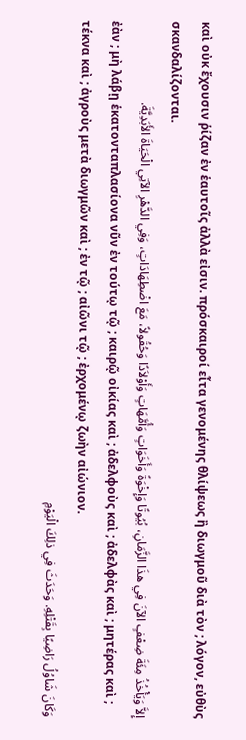καὶ οὐκ ἔχουσιν ῥίζαν ἐν ἑαυτοῖς ἀλλὰ εἰσιν. πρόσκαιροί εἶτα γενομένης θλίψεως ἢ διωγμοῦ διὰ τὸν ; λόγον, εὐθὺς σκανδαλίζονται.
إِلاَّ وَيَأْخُذُ مِئَةَ ضِعْفٍ الآنَ فِي هذَا الزَّمَانِ، بُيُوتًا وَإِخْوَةً وَأَخَوَاتٍ وَأُمَّهَاتٍ وَأَوْلاَدًا وَحُقُولاً، مَعَ اضْطِهَادَاتٍ، وَفِي الدَّهْرِ الآتِي الْحَيَاةَ الأَبَدِيَّةَ.
ἐὰν ; μὴ λάβῃ ἑκατονταπλασίονα νῦν ἐν τούτῳ τῷ ; καιρῷ οἰκίας καὶ ; ἀδελφοὺς καὶ ; ἀδελφὰς καὶ ; μητέρας καὶ ; τέκνα καὶ ; ἀγροὺς μετὰ διωγμῶν καὶ ; ἐν τῷ ; αἰῶνι τῷ ; ἐρχομένῳ ζωὴν αἰώνιον.
وَكَانَ شَاوُلُ رَاضِيًا بِقَتْلِهِ. وَحَدَثَ فِي ذلِكَ الْيَوْمِ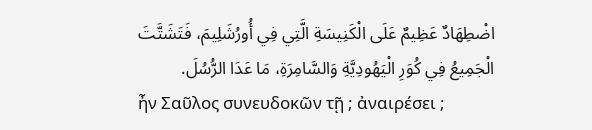اضْطِهَادٌ عَظِيمٌ عَلَى الْكَنِيسَةِ الَّتِي فِي أُورُشَلِيمَ، فَتَشَتَّتَ الْجَمِيعُ فِي كُوَرِ الْيَهُودِيَّةِ وَالسَّامِرَةِ، مَا عَدَا الرُّسُلَ.
ἦν Σαῦλος συνευδοκῶν τῇ ; ἀναιρέσει ;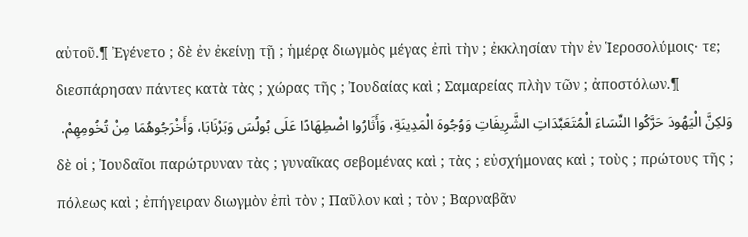αὐτοῦ.¶ Ἐγένετο ; δὲ ἐν ἐκείνῃ τῇ ; ἡμέρᾳ διωγμὸς μέγας ἐπὶ τὴν ; ἐκκλησίαν τὴν ἐν Ἱεροσολύμοις· τε; διεσπάρησαν πάντες κατὰ τὰς ; χώρας τῆς ; Ἰουδαίας καὶ ; Σαμαρείας πλὴν τῶν ; ἀποστόλων.¶
وَلكِنَّ الْيَهُودَ حَرَّكُوا النِّسَاءَ الْمُتَعَبِّدَاتِ الشَّرِيفَاتِ وَوُجُوهَ الْمَدِينَةِ، وَأَثَارُوا اضْطِهَادًا عَلَى بُولُسَ وَبَرْنَابَا، وَأَخْرَجُوهُمَا مِنْ تُخُومِهِمْ.
δὲ οἱ ; Ἰουδαῖοι παρώτρυναν τὰς ; γυναῖκας σεβομένας καὶ ; τὰς ; εὐσχήμονας καὶ ; τοὺς ; πρώτους τῆς ; πόλεως καὶ ; ἐπήγειραν διωγμὸν ἐπὶ τὸν ; Παῦλον καὶ ; τὸν ; Βαρναβᾶν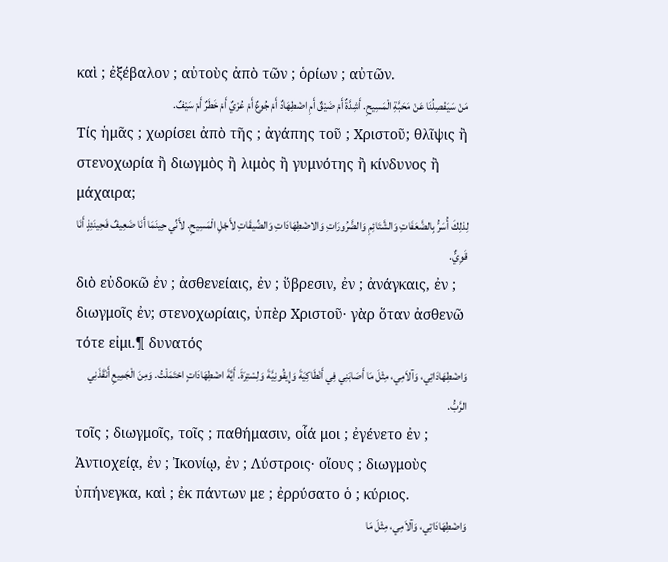καὶ ; ἐξέβαλον ; αὐτοὺς ἀπὸ τῶν ; ὁρίων ; αὐτῶν.
مَنْ سَيَفْصِلُنَا عَنْ مَحَبَّةِ الْمَسِيحِ. أَشِدَّةٌ أَمْ ضَيْقٌ أَمِ اضْطِهَادٌ أَمْ جُوعٌ أَمْ عُرْيٌ أَمْ خَطَرٌ أَمْ سَيْفٌ.
Τίς ἡμᾶς ; χωρίσει ἀπὸ τῆς ; ἀγάπης τοῦ ; Χριστοῦ; θλῖψις ἢ στενοχωρία ἢ διωγμὸς ἢ λιμὸς ἢ γυμνότης ἢ κίνδυνος ἢ μάχαιρα;
لِذلِكَ أُسَرُّ بِالضَّعَفَاتِ وَالشَّتَائِمِ وَالضَّرُورَاتِ وَالاضْطِهَادَاتِ وَالضِّيقَاتِ لأَجْلِ الْمَسِيحِ. لأَنِّي حِينَمَا أَنَا ضَعِيفٌ فَحِينَئِذٍ أَنَا قَوِيٌّ.
διὸ εὐδοκῶ ἐν ; ἀσθενείαις, ἐν ; ὕβρεσιν, ἐν ; ἀνάγκαις, ἐν ; διωγμοῖς ἐν; στενοχωρίαις, ὑπὲρ Χριστοῦ· γὰρ ὅταν ἀσθενῶ τότε εἰμι.¶ δυνατός
وَاضْطِهَادَاتِي، وَآلاَمِي، مِثْلَ مَا أَصَابَنِي فِي أَنْطَاكِيَةَ وَإِيقُونِيَّةَ وَلِسْتِرَةَ. أَيَّةَ اضْطِهَادَاتٍ احْتَمَلْتُ. وَمِنَ الْجَمِيعِ أَنْقَذَنِي الرَّبُّ.
τοῖς ; διωγμοῖς, τοῖς ; παθήμασιν, οἷά μοι ; ἐγένετο ἐν ; Ἀντιοχείᾳ, ἐν ; Ἰκονίῳ, ἐν ; Λύστροις· οἵους ; διωγμοὺς ὑπήνεγκα, καὶ ; ἐκ πάντων με ; ἐρρύσατο ὁ ; κύριος.
وَاضْطِهَادَاتِي، وَآلاَمِي، مِثْلَ مَا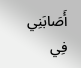أَصَابَنِي فِي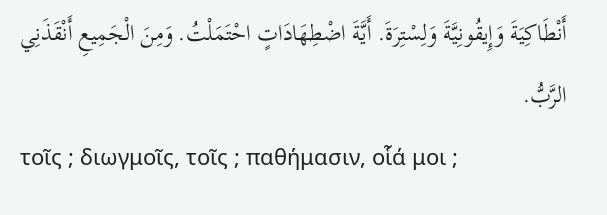أَنْطَاكِيَةَ وَإِيقُونِيَّةَ وَلِسْتِرَةَ. أَيَّةَ اضْطِهَادَاتٍ احْتَمَلْتُ. وَمِنَ الْجَمِيعِ أَنْقَذَنِي الرَّبُّ.
τοῖς ; διωγμοῖς, τοῖς ; παθήμασιν, οἷά μοι ;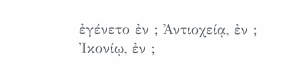ἐγένετο ἐν ; Ἀντιοχείᾳ, ἐν ; Ἰκονίῳ, ἐν ;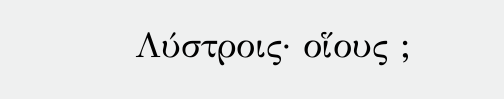Λύστροις· οἵους ;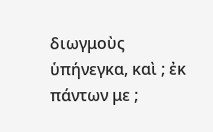διωγμοὺς ὑπήνεγκα, καὶ ; ἐκ πάντων με ;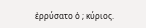ἐρρύσατο ὁ ; κύριος.